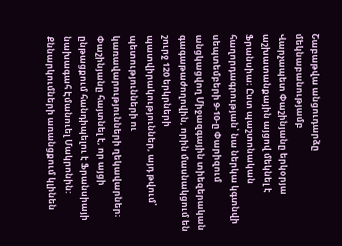Շաբաթվա անցուդարձը մեկնաբանությամբ
Վարչապետ Փաշինյանը երկօրյա աշխատանքային այցով մեկնել է Ֆրանսիա։ Ըստ պաշտոնական հաղորդագրության՝ նա ներկա կգտնվի սեպտեմբերի 9-10-ը Փարիզում անցկացվող Միջազգային տիեզերական գագաթաժողովին, որին մասնակցում են շուրջ 120 երկրների պատվիրակություններ, այդ թվում՝ պետությունների ու կառավարությունների ղեկավարներ։ Փաշինյանը հայտնել է, որ այցի ընթացքում հանդիպելու է Ֆրանսիայի նախագահ Էմանուել Մակրոնին: Քննարկումների առանցքում կլինեն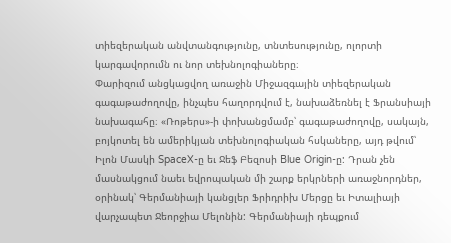տիեզերական անվտանգությունը, տնտեսությունը, ոլորտի կարգավորումն ու նոր տեխնոլոգիաները։
Փարիզում անցկացվող առաջին Միջազգային տիեզերական գագաթաժողովը, ինչպես հաղորդվում է, նախաձեռնել է Ֆրանսիայի նախագահը։ «Ռոթերս»-ի փոխանցմամբ՝ գագաթաժողովը, սակայն, բոյկոտել են ամերիկյան տեխնոլոգիական հսկաները, այդ թվում՝ Իլոն Մասկի SpaceX-ը եւ Ջեֆ Բեզոսի Blue Origin-ը: Դրան չեն մասնակցում նաեւ եվրոպական մի շարք երկրների առաջնորդներ, օրինակ՝ Գերմանիայի կանցլեր Ֆրիդրիխ Մերցը եւ Իտալիայի վարչապետ Ջեորջիա Մելոնին: Գերմանիայի դեպքում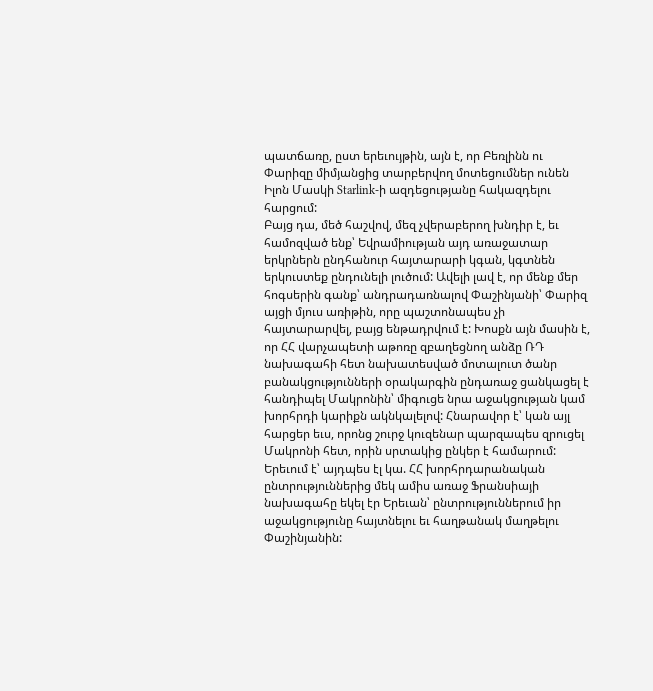պատճառը, ըստ երեւույթին, այն է, որ Բեռլինն ու Փարիզը միմյանցից տարբերվող մոտեցումներ ունեն Իլոն Մասկի Starlink-ի ազդեցությանը հակազդելու հարցում:
Բայց դա, մեծ հաշվով, մեզ չվերաբերող խնդիր է, եւ համոզված ենք՝ Եվրամիության այդ առաջատար երկրներն ընդհանուր հայտարարի կգան, կգտնեն երկուստեք ընդունելի լուծում: Ավելի լավ է, որ մենք մեր հոգսերին գանք՝ անդրադառնալով Փաշինյանի՝ Փարիզ այցի մյուս առիթին, որը պաշտոնապես չի հայտարարվել, բայց ենթադրվում է: Խոսքն այն մասին է, որ ՀՀ վարչապետի աթոռը զբաղեցնող անձը ՌԴ նախագահի հետ նախատեսված մոտալուտ ծանր բանակցությունների օրակարգին ընդառաջ ցանկացել է հանդիպել Մակրոնին՝ միգուցե նրա աջակցության կամ խորհրդի կարիքն ակնկալելով: Հնարավոր է՝ կան այլ հարցեր եւս, որոնց շուրջ կուզենար պարզապես զրուցել Մակրոնի հետ, որին սրտակից ընկեր է համարում:
Երեւում է՝ այդպես էլ կա. ՀՀ խորհրդարանական ընտրություններից մեկ ամիս առաջ Ֆրանսիայի նախագահը եկել էր Երեւան՝ ընտրություններում իր աջակցությունը հայտնելու եւ հաղթանակ մաղթելու Փաշինյանին: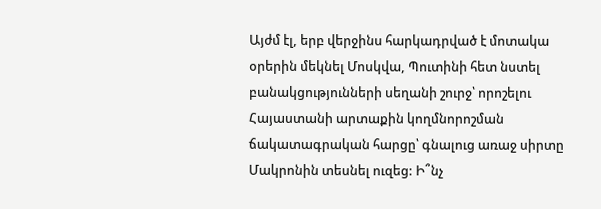Այժմ էլ, երբ վերջինս հարկադրված է մոտակա օրերին մեկնել Մոսկվա, Պուտինի հետ նստել բանակցությունների սեղանի շուրջ՝ որոշելու Հայաստանի արտաքին կողմնորոշման ճակատագրական հարցը՝ գնալուց առաջ սիրտը Մակրոնին տեսնել ուզեց: Ի՞նչ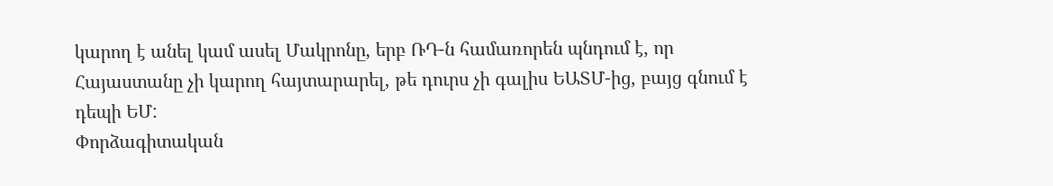կարող է անել կամ ասել Մակրոնը, երբ ՌԴ-ն համառորեն պնդում է, որ Հայաստանը չի կարող հայտարարել, թե դուրս չի գալիս ԵԱՏՄ-ից, բայց գնում է դեպի ԵՄ:
Փորձագիտական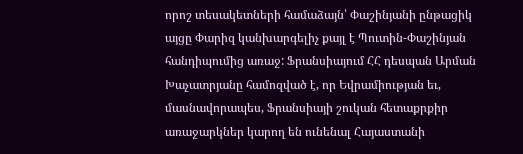որոշ տեսակետների համաձայն՝ Փաշինյանի ընթացիկ այցը Փարիզ կանխարգելիչ քայլ է Պուտին-Փաշինյան հանդիպումից առաջ: Ֆրանսիայում ՀՀ դեսպան Արման Խաչատրյանը համոզված է, որ Եվրամիության եւ, մասնավորապես, Ֆրանսիայի շուկան հետաքրքիր առաջարկներ կարող են ունենալ Հայաստանի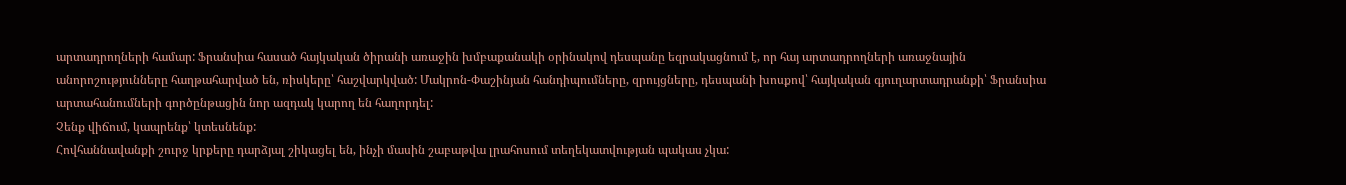արտադրողների համար: Ֆրանսիա հասած հայկական ծիրանի առաջին խմբաքանակի օրինակով դեսպանը եզրակացնում է, որ հայ արտադրողների առաջնային անորոշությունները հաղթահարված են, ռիսկերը՝ հաշվարկված: Մակրոն-Փաշինյան հանդիպումները, զրույցները, դեսպանի խոսքով՝ հայկական գյուղարտադրանքի՝ Ֆրանսիա արտահանումների գործընթացին նոր ազդակ կարող են հաղորդել:
Չենք վիճում, կապրենք՝ կտեսնենք:
Հովհաննավանքի շուրջ կրքերը դարձյալ շիկացել են, ինչի մասին շաբաթվա լրահոսում տեղեկատվության պակաս չկա: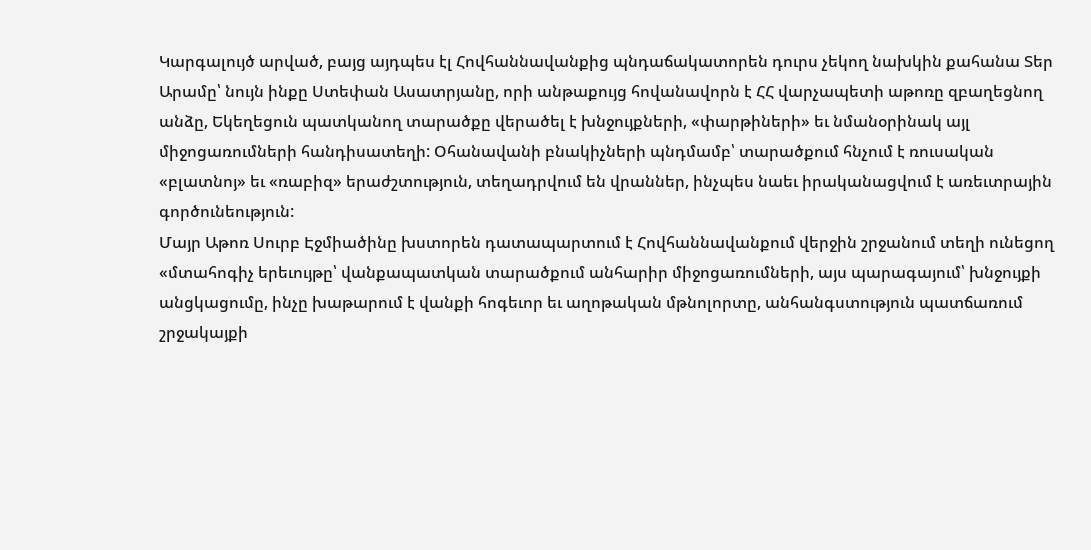Կարգալույծ արված, բայց այդպես էլ Հովհաննավանքից պնդաճակատորեն դուրս չեկող նախկին քահանա Տեր Արամը՝ նույն ինքը Ստեփան Ասատրյանը, որի անթաքույց հովանավորն է ՀՀ վարչապետի աթոռը զբաղեցնող անձը, Եկեղեցուն պատկանող տարածքը վերածել է խնջույքների, «փարթիների» եւ նմանօրինակ այլ միջոցառումների հանդիսատեղի: Օհանավանի բնակիչների պնդմամբ՝ տարածքում հնչում է ռուսական «բլատնոյ» եւ «ռաբիզ» երաժշտություն, տեղադրվում են վրաններ, ինչպես նաեւ իրականացվում է առեւտրային գործունեություն:
Մայր Աթոռ Սուրբ Էջմիածինը խստորեն դատապարտում է Հովհաննավանքում վերջին շրջանում տեղի ունեցող «մտահոգիչ երեւույթը՝ վանքապատկան տարածքում անհարիր միջոցառումների, այս պարագայում՝ խնջույքի անցկացումը, ինչը խաթարում է վանքի հոգեւոր եւ աղոթական մթնոլորտը, անհանգստություն պատճառում շրջակայքի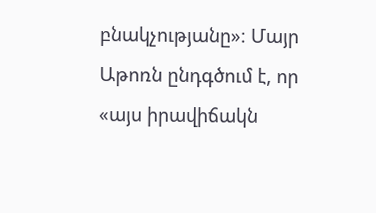բնակչությանը»։ Մայր Աթոռն ընդգծում է, որ «այս իրավիճակն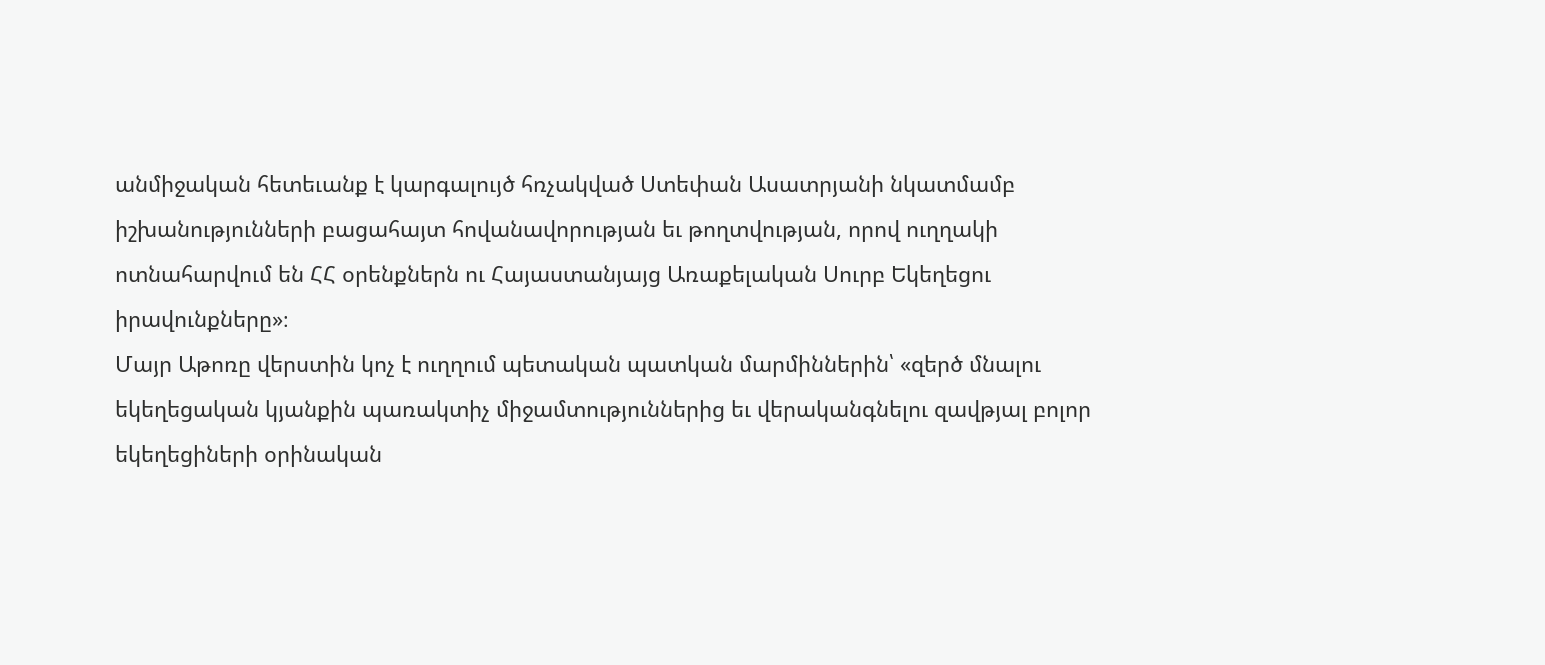անմիջական հետեւանք է կարգալույծ հռչակված Ստեփան Ասատրյանի նկատմամբ իշխանությունների բացահայտ հովանավորության եւ թողտվության, որով ուղղակի ոտնահարվում են ՀՀ օրենքներն ու Հայաստանյայց Առաքելական Սուրբ Եկեղեցու իրավունքները»։
Մայր Աթոռը վերստին կոչ է ուղղում պետական պատկան մարմիններին՝ «զերծ մնալու եկեղեցական կյանքին պառակտիչ միջամտություններից եւ վերականգնելու զավթյալ բոլոր եկեղեցիների օրինական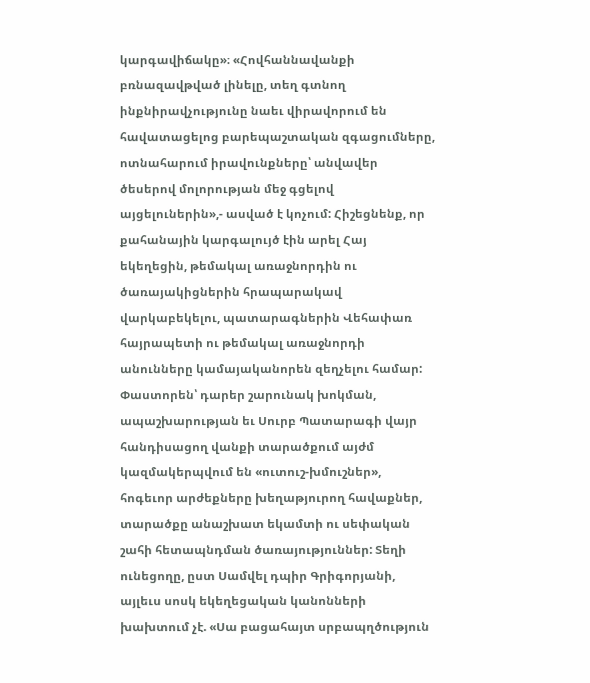կարգավիճակը»։ «Հովհաննավանքի բռնազավթված լինելը, տեղ գտնող ինքնիրավչությունը նաեւ վիրավորում են հավատացելոց բարեպաշտական զգացումները, ոտնահարում իրավունքները՝ անվավեր ծեսերով մոլորության մեջ գցելով այցելուներին»,- ասված է կոչում: Հիշեցնենք, որ քահանային կարգալույծ էին արել Հայ եկեղեցին, թեմակալ առաջնորդին ու ծառայակիցներին հրապարակավ վարկաբեկելու, պատարագներին Վեհափառ հայրապետի ու թեմակալ առաջնորդի անունները կամայականորեն զեղչելու համար:
Փաստորեն՝ դարեր շարունակ խոկման, ապաշխարության եւ Սուրբ Պատարագի վայր հանդիսացող վանքի տարածքում այժմ կազմակերպվում են «ուտուշ-խմուշներ», հոգեւոր արժեքները խեղաթյուրող հավաքներ, տարածքը անաշխատ եկամտի ու սեփական շահի հետապնդման ծառայություններ: Տեղի ունեցողը, ըստ Սամվել դպիր Գրիգորյանի, այլեւս սոսկ եկեղեցական կանոնների խախտում չէ. «Սա բացահայտ սրբապղծություն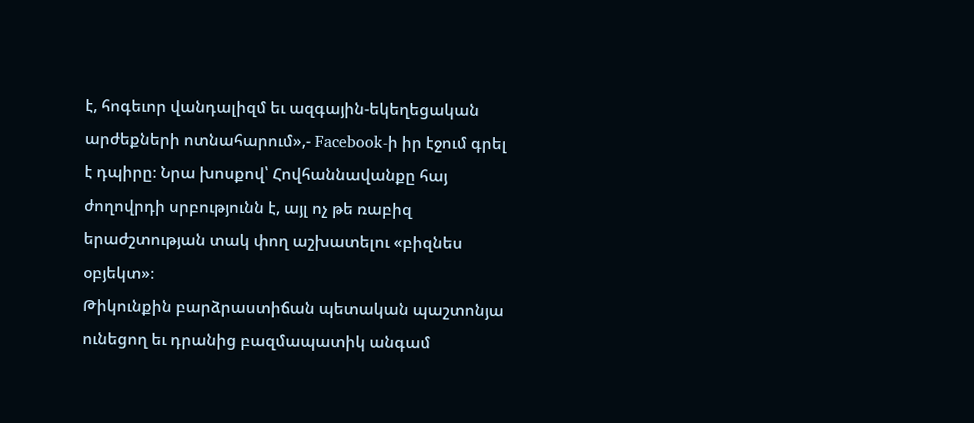է, հոգեւոր վանդալիզմ եւ ազգային-եկեղեցական արժեքների ոտնահարում»,- Facebook-ի իր էջում գրել է դպիրը։ Նրա խոսքով՝ Հովհաննավանքը հայ ժողովրդի սրբությունն է, այլ ոչ թե ռաբիզ երաժշտության տակ փող աշխատելու «բիզնես օբյեկտ»։
Թիկունքին բարձրաստիճան պետական պաշտոնյա ունեցող եւ դրանից բազմապատիկ անգամ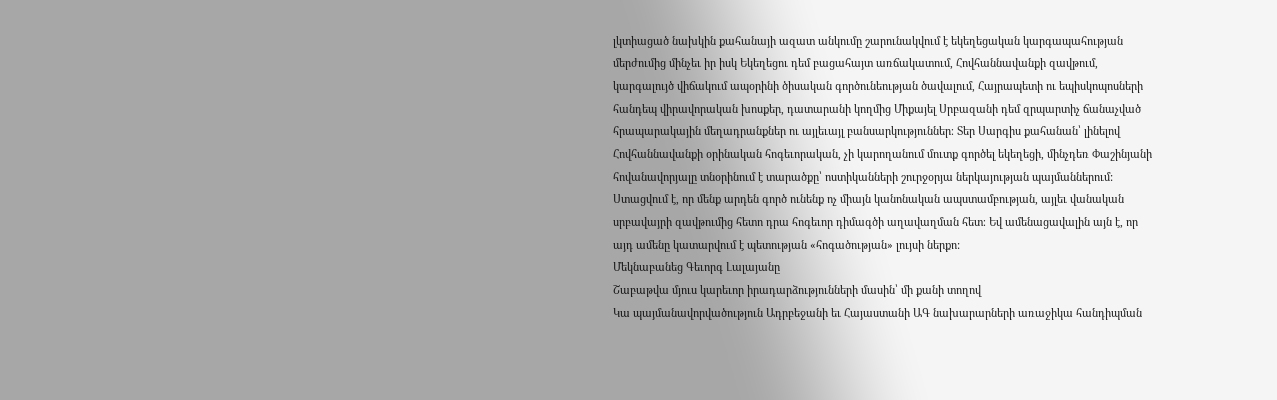լկտիացած նախկին քահանայի ազատ անկումը շարունակվում է եկեղեցական կարգապահության մերժումից մինչեւ իր իսկ Եկեղեցու դեմ բացահայտ առճակատում, Հովհաննավանքի զավթում, կարգալույծ վիճակում ապօրինի ծիսական գործունեության ծավալում, Հայրապետի ու եպիսկոպոսների հանդեպ վիրավորական խոսքեր, դատարանի կողմից Միքայել Սրբազանի դեմ զրպարտիչ ճանաչված հրապարակային մեղադրանքներ ու այլեւայլ բանսարկություններ։ Տեր Սարգիս քահանան՝ լինելով Հովհաննավանքի օրինական հոգեւորական, չի կարողանում մուտք գործել եկեղեցի, մինչդեռ Փաշինյանի հովանավորյալը տնօրինում է տարածքը՝ ոստիկանների շուրջօրյա ներկայության պայմաններում:
Ստացվում է, որ մենք արդեն գործ ունենք ոչ միայն կանոնական ապստամբության, այլեւ վանական սրբավայրի զավթումից հետո դրա հոգեւոր դիմագծի աղավաղման հետ։ Եվ ամենացավալին այն է, որ այդ ամենը կատարվում է պետության «հոգածության» լույսի ներքո:
Մեկնաբանեց Գեւորգ Լալայանը
Շաբաթվա մյուս կարեւոր իրադարձությունների մասին՝ մի քանի տողով
Կա պայմանավորվածություն Ադրբեջանի եւ Հայաստանի ԱԳ նախարարների առաջիկա հանդիպման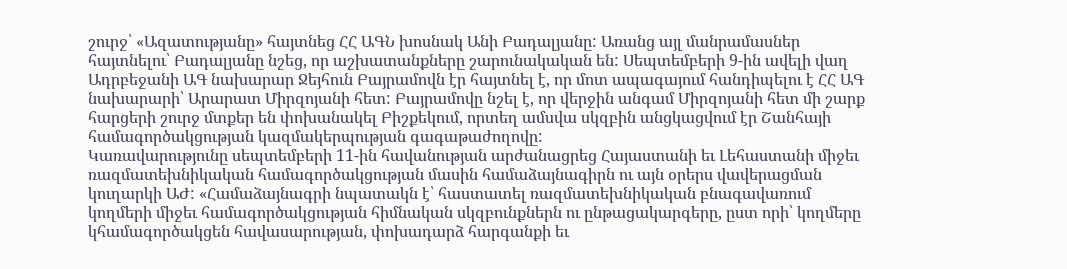շուրջ՝ «Ազատությանը» հայտնեց ՀՀ ԱԳՆ խոսնակ Անի Բադալյանը: Առանց այլ մանրամասներ հայտնելու՝ Բադալյանը նշեց, որ աշխատանքները շարունակական են: Սեպտեմբերի 9-ին ավելի վաղ Ադրբեջանի ԱԳ նախարար Ջեյհուն Բայրամովն էր հայտնել է, որ մոտ ապագայում հանդիպելու է ՀՀ ԱԳ նախարարի՝ Արարատ Միրզոյանի հետ: Բայրամովը նշել է, որ վերջին անգամ Միրզոյանի հետ մի շարք հարցերի շուրջ մտքեր են փոխանակել Բիշքեկում, որտեղ ամսվա սկզբին անցկացվում էր Շանհայի համագործակցության կազմակերպության գագաթաժողովը:
Կառավարությունը սեպտեմբերի 11-ին հավանության արժանացրեց Հայաստանի եւ Լեհաստանի միջեւ ռազմատեխնիկական համագործակցության մասին համաձայնագիրն ու այն օրերս վավերացման կուղարկի ԱԺ: «Համաձայնագրի նպատակն է՝ հաստատել ռազմատեխնիկական բնագավառում կողմերի միջեւ համագործակցության հիմնական սկզբունքներն ու ընթացակարգերը, ըստ որի՝ կողմերը կհամագործակցեն հավասարության, փոխադարձ հարգանքի եւ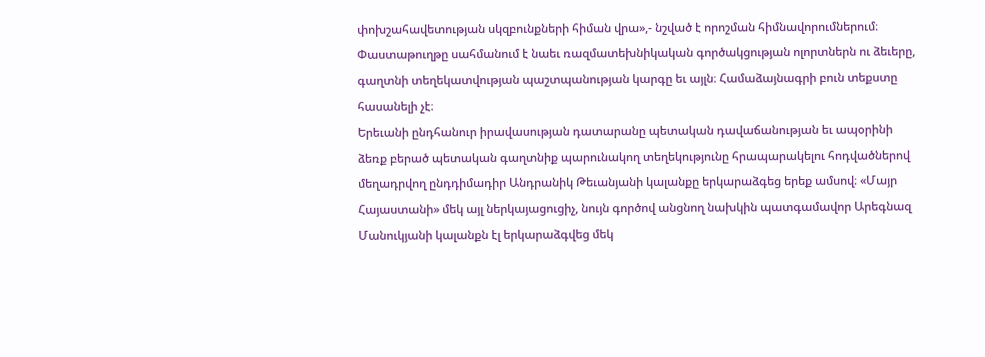փոխշահավետության սկզբունքների հիման վրա»,- նշված է որոշման հիմնավորումներում։ Փաստաթուղթը սահմանում է նաեւ ռազմատեխնիկական գործակցության ոլորտներն ու ձեւերը, գաղտնի տեղեկատվության պաշտպանության կարգը եւ այլն։ Համաձայնագրի բուն տեքստը հասանելի չէ։
Երեւանի ընդհանուր իրավասության դատարանը պետական դավաճանության եւ ապօրինի ձեռք բերած պետական գաղտնիք պարունակող տեղեկությունը հրապարակելու հոդվածներով մեղադրվող ընդդիմադիր Անդրանիկ Թեւանյանի կալանքը երկարաձգեց երեք ամսով։ «Մայր Հայաստանի» մեկ այլ ներկայացուցիչ, նույն գործով անցնող նախկին պատգամավոր Արեգնազ Մանուկյանի կալանքն էլ երկարաձգվեց մեկ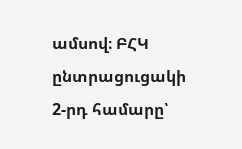ամսով։ ԲՀԿ ընտրացուցակի 2-րդ համարը՝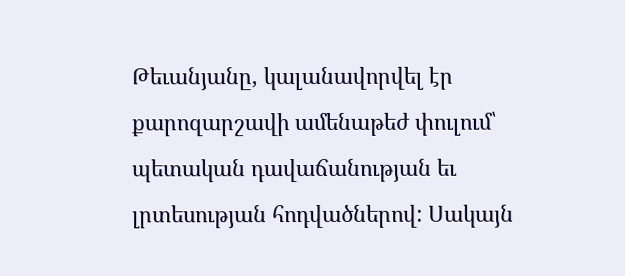Թեւանյանը, կալանավորվել էր քարոզարշավի ամենաթեժ փուլում՝ պետական դավաճանության եւ լրտեսության հոդվածներով: Սակայն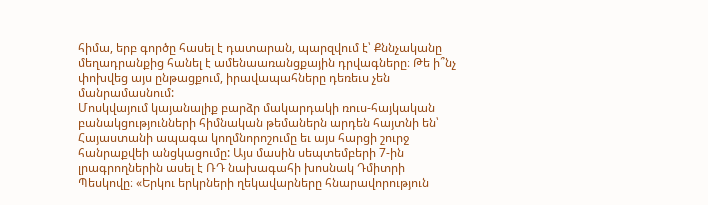հիմա, երբ գործը հասել է դատարան, պարզվում է՝ Քննչականը մեղադրանքից հանել է ամենաառանցքային դրվագները։ Թե ի՞նչ փոխվեց այս ընթացքում, իրավապահները դեռեւս չեն մանրամասնում:
Մոսկվայում կայանալիք բարձր մակարդակի ռուս-հայկական բանակցությունների հիմնական թեմաներն արդեն հայտնի են՝ Հայաստանի ապագա կողմնորոշումը եւ այս հարցի շուրջ հանրաքվեի անցկացումը: Այս մասին սեպտեմբերի 7-ին լրագրողներին ասել է ՌԴ նախագահի խոսնակ Դմիտրի Պեսկովը։ «Երկու երկրների ղեկավարները հնարավորություն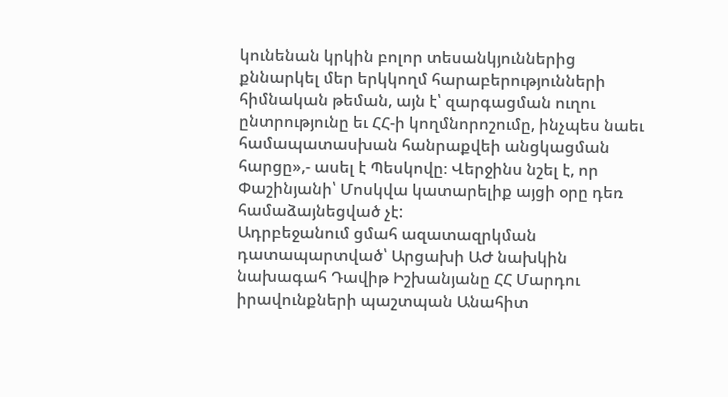կունենան կրկին բոլոր տեսանկյուններից քննարկել մեր երկկողմ հարաբերությունների հիմնական թեման, այն է՝ զարգացման ուղու ընտրությունը եւ ՀՀ-ի կողմնորոշումը, ինչպես նաեւ համապատասխան հանրաքվեի անցկացման հարցը»,- ասել է Պեսկովը։ Վերջինս նշել է, որ Փաշինյանի՝ Մոսկվա կատարելիք այցի օրը դեռ համաձայնեցված չէ:
Ադրբեջանում ցմահ ազատազրկման դատապարտված՝ Արցախի ԱԺ նախկին նախագահ Դավիթ Իշխանյանը ՀՀ Մարդու իրավունքների պաշտպան Անահիտ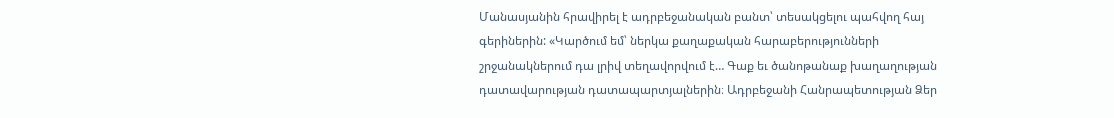Մանասյանին հրավիրել է ադրբեջանական բանտ՝ տեսակցելու պահվող հայ գերիներին: «Կարծում եմ՝ ներկա քաղաքական հարաբերությունների շրջանակներում դա լրիվ տեղավորվում է… Գաք եւ ծանոթանաք խաղաղության դատավարության դատապարտյալներին։ Ադրբեջանի Հանրապետության Ձեր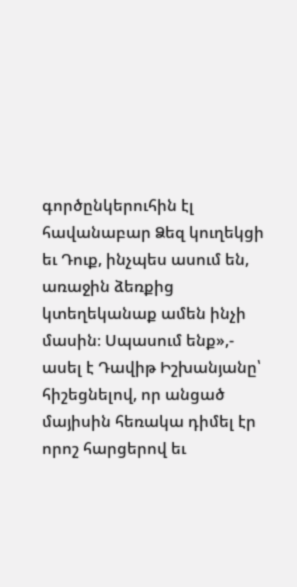գործընկերուհին էլ հավանաբար Ձեզ կուղեկցի եւ Դուք, ինչպես ասում են, առաջին ձեռքից կտեղեկանաք ամեն ինչի մասին։ Սպասում ենք»,- ասել է Դավիթ Իշխանյանը՝ հիշեցնելով, որ անցած մայիսին հեռակա դիմել էր որոշ հարցերով եւ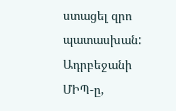ստացել զրո պատասխան: Ադրբեջանի ՄԻՊ-ը,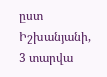ըստ Իշխանյանի, 3 տարվա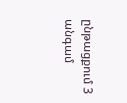ընթացքում 3 անգամ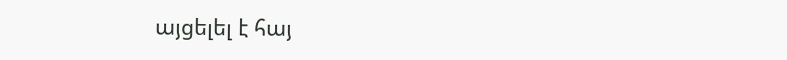այցելել է հայ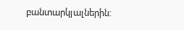բանտարկյալներին: